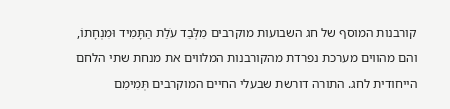קורבנות המוסף של חג השבועות מוקרבים מִלְּבַד עֹלַת הַתָּמִיד וּמִנְחָתוֹ, והם מהווים מערכת נפרדת מהקורבנות המלווים את מנחת שתי הלחם הייחודית לחג. התורה דורשת שבעלי החיים המוקרבים תְּמִימִם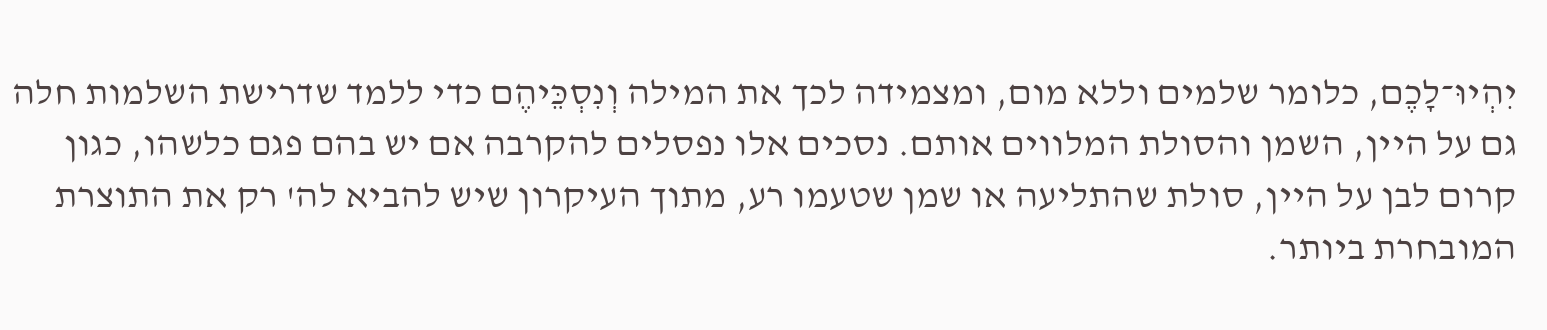יִהְיוּ־לָכֶם, כלומר שלמים וללא מום, ומצמידה לכך את המילה וְנִסְכֵּיהֶם כדי ללמד שדרישת השלמות חלה גם על היין, השמן והסולת המלווים אותם. נסכים אלו נפסלים להקרבה אם יש בהם פגם כלשהו, כגון קרום לבן על היין, סולת שהתליעה או שמן שטעמו רע, מתוך העיקרון שיש להביא לה' רק את התוצרת המובחרת ביותר.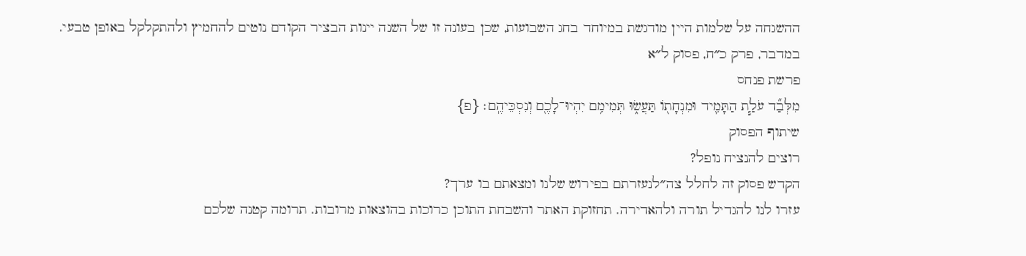ההשגחה על שלמות היין מודגשת במיוחד בחג השבועות, שכן בעונה זו של השנה יינות הבציר הקודם נוטים להחמיץ ולהתקלקל באופן טבעי.
במדבר, פרק כ״ח, פסוק ל״א
פרשת פנחס
מִלְּבַ֞ד עֹלַ֧ת הַתָּמִ֛יד וּמִנְחָת֖וֹ תַּעֲשׂ֑וּ תְּמִימִ֥ם יִהְיוּ־לָכֶ֖ם וְנִסְכֵּיהֶֽם׃ {פ}
שיתוף הפסוק
רוצים להנציח נופל?
הקדש פסוק זה לחלל צה״לנעזרתם בפירוש שלנו ומצאתם בו ערך?
עזרו לנו להגדיל תורה ולהאדירה. תחזוקת האתר והשבחת התוכן כרוכות בהוצאות מרובות. תרומה קטנה שלכם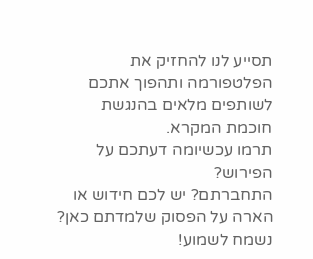תסייע לנו להחזיק את הפלטפורמה ותהפוך אתכם לשותפים מלאים בהנגשת חוכמת המקרא.
תרמו עכשיומה דעתכם על הפירוש?
התחברתם? יש לכם חידוש או הארה על הפסוק שלמדתם כאן? נשמח לשמוע!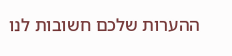ההערות שלכם חשובות לנו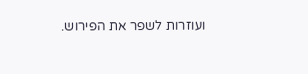ועוזרות לשפר את הפירוש.